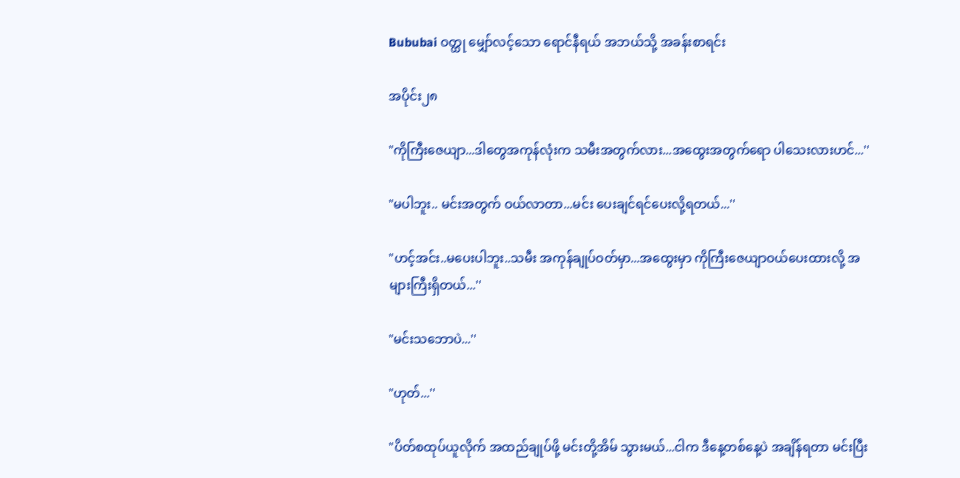Bububai ဝတ္ထု မျှော်လင့်သော ရောင်နီရယ် အဘယ်သို့ အခန်းစာရင်း

အပိုင်း၂၈

"ကိုကြီးဇေယျာ...ဒါတွေအကုန်လုံးက သမီးအတွက်လား...အထွေးအတွက်ရော ပါသေးလားဟင်...''

"မပါဘူး.. မင်းအတွက် ဝယ်လာတာ...မင်း ပေးချင်ရင်ပေးလို့ရတယ်...''

"ဟင့်အင်း..မပေးပါဘူး..သမီး အကုန်ချုပ်ဝတ်မှာ...အထွေးမှာ ကိုကြီးဇေယျာဝယ်ပေးထားလို့ အများကြီးရှိတယ်...''

"မင်းသဘောပဲ...''

"ဟုတ်...''

"ပိတ်စထုပ်ယူလိုက် အထည်ချုပ်ဖို့ မင်းတို့အိမ် သွားမယ်...ငါက ဒီနေ့တစ်နေ့ပဲ အချိန်ရတာ မင်းပြီး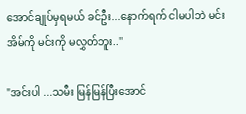အောင်ချုပ်မှရမယ် ခင်ဦး...နောက်ရက် ငါမပါဘဲ မင်းအိမ်ကို မင်းကို မလွှတ်ဘူး..''

"အင်းပါ ...သမီး မြန်မြန်ပြီးအောင်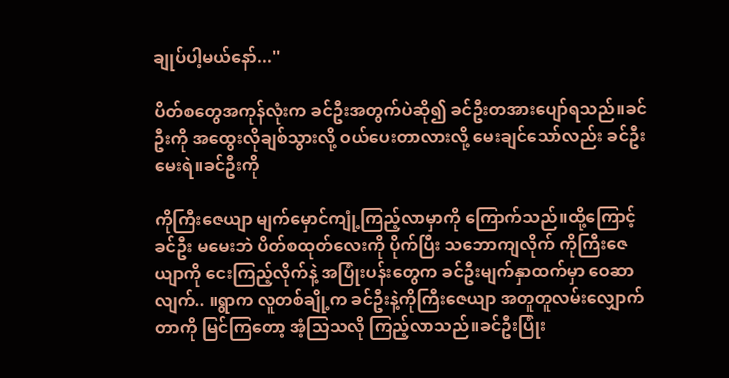ချုပ်ပါ့မယ်နော်...''

ပိတ်စတွေအကုန်လုံးက ခင်ဦးအတွက်ပဲဆို၍ ခင်ဦးတအားပျော်ရသည်။ခင်ဦးကို အထွေးလိုချစ်သွားလို့ ဝယ်ပေးတာလားလို့ မေးချင်သော်လည်း ခင်ဦးမေးရဲ။ခင်ဦးကို

ကိုကြီးဇေယျာ မျက်မှောင်ကျုံ့ကြည့်လာမှာကို ကြောက်သည်။ထို့ကြောင့် ခင်ဦး မမေးဘဲ ပိတ်စထုတ်လေးကို ပိုက်ပြီး သဘောကျလိုက် ကိုကြီးဇေယျာကို ငေးကြည့်လိုက်နဲ့ အပြုံးပန်းတွေက ခင်ဦးမျက်နှာထက်မှာ ဝေဆာလျက်.. ။ရွာက လူတစ်ချို့က ခင်ဦးနဲ့ကိုကြီးဇေယျာ အတူတူလမ်းလျှောက်တာကို မြင်ကြတော့ အံ့သြသလို ကြည့်လာသည်။ခင်ဦးပြုံး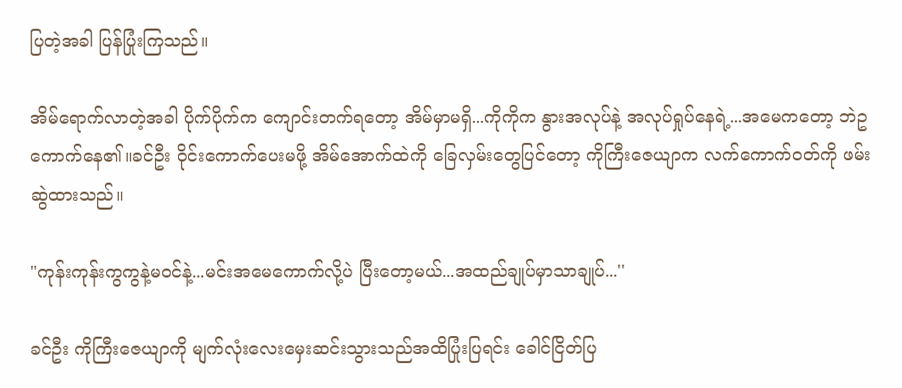ပြတဲ့အခါ ပြန်ပြုံးကြသည်။

အိမ်ရောက်လာတဲ့အခါ ပိုက်ပိုက်က ကျောင်းတက်ရတော့ အိမ်မှာမရှိ...ကိုကိုက နွားအလုပ်နဲ့ အလုပ်ရှုပ်နေရဲ့...အမေကတော့ ဘဲဥကောက်နေ၏။ခင်ဦး ဝိုင်းကောက်ပေးမဖို့ အိမ်အောက်ထဲကို ခြေလှမ်းတွေပြင်တော့ ကိုကြီးဇေယျာက လက်ကောက်ဝတ်ကို ဖမ်းဆွဲထားသည်။

"ကုန်းကုန်းကွကွနဲ့မဝင်နဲ့...မင်းအမေကောက်လို့ပဲ ပြီးတော့မယ်...အထည်ချုပ်မှာသာချုပ်...''

ခင်ဦး ကိုကြီးဇေယျာကို မျက်လုံးလေးမှေးဆင်းသွားသည်အထိပြုံးပြရင်း ခေါင်ငြိတ်ပြ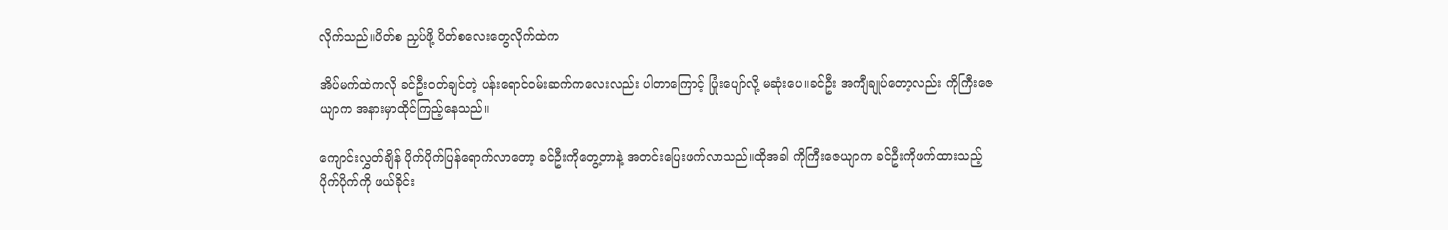လိုက်သည်။ပိတ်စ ညှပ်ဖို့ ပိတ်စလေးတွေလိုက်ထဲက

အိပ်မက်ထဲကလို ခင်ဦးဝတ်ချင်တဲ့ ပန်းရောင်ဝမ်းဆက်ကလေးလည်း ပါတာကြောင့် ပြုံးပျော်လို့ မဆုံးပေ။ခင်ဦး အကျီချုပ်တော့လည်း ကိုကြီးဇေယျာက အနားမှာထိုင်ကြည့်နေသည်။

ကျောင်းလွှတ်ချိန် ပိုက်ပိုက်ပြန်ရောက်လာတော့ ခင်ဦးကိုတွေ့တာနဲ့ အတင်းပြေးဖက်လာသည်။ထိုအခါ ကိုကြီးဇေယျာက ခင်ဦးကိုဖက်ထားသည့် ပိုက်ပိုက်ကို ဖယ်ခိုင်း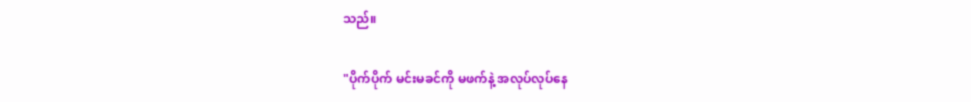သည်။

"ပိုက်ပိုက် မင်းမခင်ကို မဖက်နဲ့ အလုပ်လုပ်နေ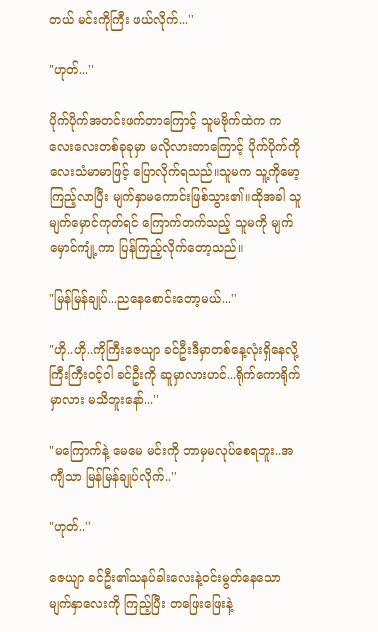တယ် မင်းကိုကြီး ဖယ်လိုက်...''

"ဟုတ်...''

ပိုက်ပိုက်အတင်းဖက်တာကြောင့် သူမဗိုက်ထဲက ကလေးလေးတစ်ခုခုမှာ မလိုလားတာကြောင့် ပိုက်ပိုက်ကို လေးသံမာမာဖြင့် ပြောလိုက်ရသည်။သူမက သူ့ကိုမော့ကြည့်လာပြီး မျက်နှာမကောင်းဖြစ်သွား၏။ထိုအခါ သူမျက်မှောင်ကုတ်ရင် ကြောက်တက်သည့် သူမကို မျက်မှောင်ကျုံ့ကာ ပြန်ကြည့်လိုက်တော့သည်။

"မြန်မြန်ချုပ်...ညနေစောင်းတော့မယ်...''

"ဟို..ဟို..ကိုကြီးဇေယျာ ခင်ဦးဒီမှာတစ်နေ့လုံးရှိနေလို့ ကြီးကြီးဝင့်ဝါ ခင်ဦးကို ဆူမှာလားဟင်...ရိုက်ကောရိုက်မှာလား မသိဘူးနော်...''

"မကြောက်နဲ့ မေမေ မင်းကို ဘာမှမလုပ်စေရဘူး..အကျီသာ မြန်မြန်ချုပ်လိုက်..''

"ဟုတ်..''

ဇေယျာ ခင်ဦး၏သနပ်ခါးလေးနဲ့ဝင်းမွတ်နေသော မျက်နှာလေးကို ကြည့်ပြီး တဖြေးဖြေးနဲ့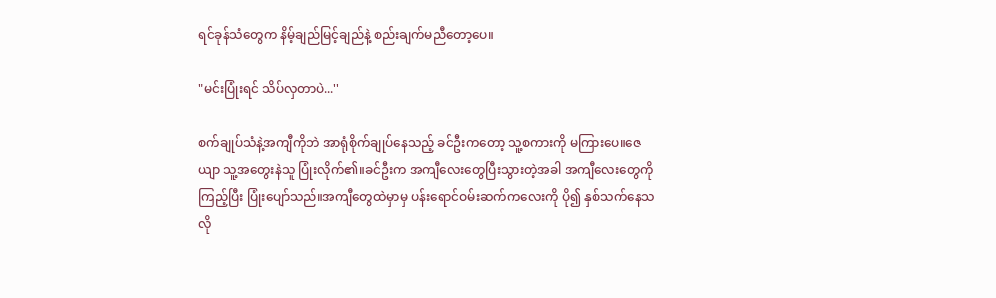ရင်ခုန်သံတွေက နိမ့်ချည်မြင့်ချည်နဲ့ စည်းချက်မညီတော့ပေ။

"မင်းပြုံးရင် သိပ်လှတာပဲ...''

စက်ချုပ်သံနဲ့အကျီကိုဘဲ အာရုံစိုက်ချုပ်နေသည့် ခင်ဦးကတော့ သူ့စကားကို မကြားပေ။ဇေယျာ သူ့အတွေးနဲသူ ပြုံးလိုက်၏။ခင်ဦးက အကျီလေးတွေပြီးသွားတဲ့အခါ အကျီလေးတွေကိုကြည့်ပြီး ပြုံးပျော်သည်။အကျီတွေထဲမှာမှ ပန်းရောင်ဝမ်းဆက်ကလေးကို ပို၍ နှစ်သက်နေသလို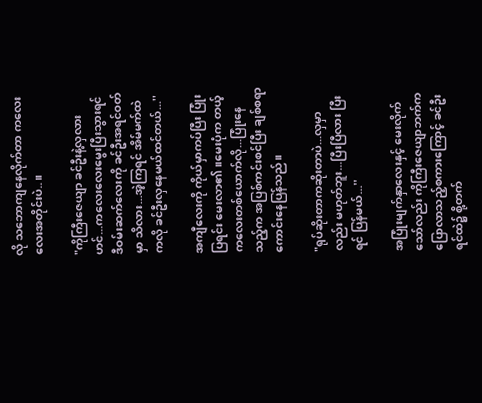လို သဘောကျနေလိုက်တာ ကလေးလေးအတိုင်းပဲ..။

"ကိုကြီးဇေယျာ ခင်ဦးနဲ့လှလားဟင်...ကလေးလေးမွေးပြီးသွားရင် ဒီဝမ်းဆက်လေးကို ခင်ဦးအရင်ဝတ်မှာ သိလား...အဲ့ကြရင် အိမ်မက်ထဲကလို ခင်ဦးလှနေမယ်ထင်တယ်...''

အကျီလေးကို ကိုယ်မှာကပ်ပြီး ပြုံးပြရင်း မေးလာ၏။မေးပုံက တယ့်ကလေးတစ်ယောက်လို...ပြုံးနေသည့်က အပြစ်ကင်းစင်ပြီး ချစ်စရာကောင်းနေပြန်သည်။

"ရုပ်ဆိုးတာကဆိုးတာပဲ...လှမှာလည်း မဟုတ်ဘူး...ပြီးပြီလား ပြီးရင် ပြန်မယ်...''

အပြုံးမျက်နှာလေးနှင့် မေးလိုက်သော်လည်း ကိုကြီးဇေယျာဘက်က ပြောလာသည့်စကားကြောင့် ခင်ဦး ရင်ထဲ၌ စို့တက်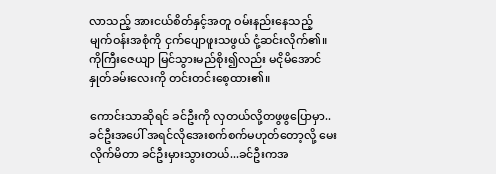လာသည့် အားငယ်စိတ်နှင့်အတူ ဝမ်းနည်းနေသည့် မျက်ဝန်းအစုံကို ငှက်ပျောဖူးသဖွယ် ငုံ့ဆင်းလိုက်၏။ ကိုကြီးဇေယျာ မြင်သွားမည်စိုး၍လည်း မငိုမိအောင် နှုတ်ခမ်းလေးကို တင်းတင်းစေ့ထား၏။

ကောင်းသာဆိုရင် ခင်ဦးကို လှတယ်လို့တဖွဖွပြောမှာ..ခင်ဦးအပေါ် အရင်လိုအေးစက်စက်မဟုတ်တော့လို့ မေးလိုက်မိတာ ခင်ဦးမှားသွားတယ်...ခင်ဦးကအ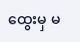ထွေးမှ မ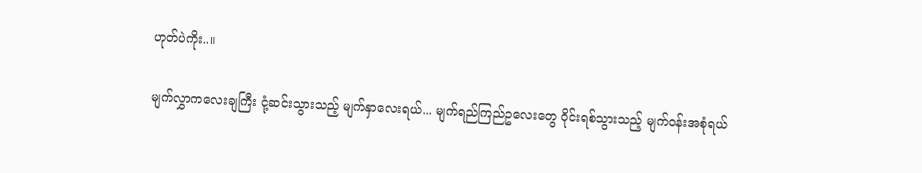ဟုတ်ပဲကိုး..။

မျက်လွှာကလေးချကြီး ငုံ့ဆင်းသွားသည့် မျက်နှာလေးရယ်... မျက်ရည်ကြည်ဥလေးတွေ ဝိုင်းရစ်သွားသည့် မျက်ဝန်းအစုံရယ်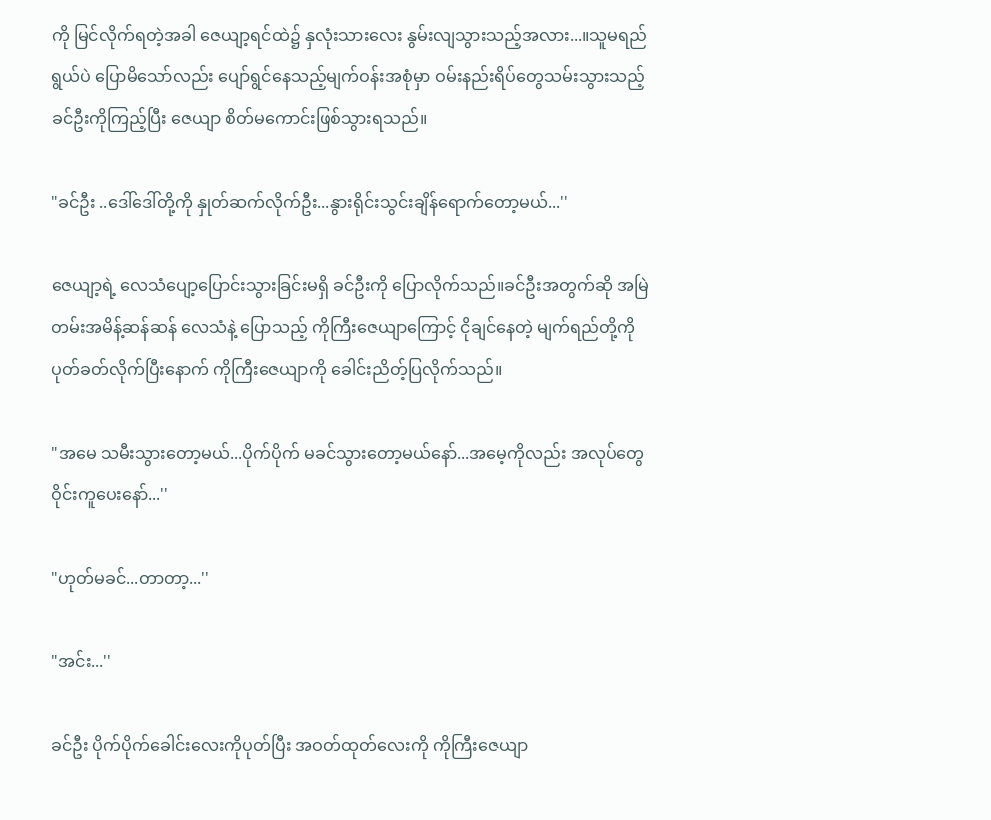ကို မြင်လိုက်ရတဲ့အခါ ဇေယျာ့ရင်ထဲ၌ နှလုံးသားလေး နွမ်းလျသွားသည့်အလား...။သူမရည်ရွယ်ပဲ ပြောမိသော်လည်း ပျော်ရွင်နေသည့်မျက်ဝန်းအစုံမှာ ဝမ်းနည်းရိပ်တွေသမ်းသွားသည့် ခင်ဦးကိုကြည့်ပြီး ဇေယျာ စိတ်မကောင်းဖြစ်သွားရသည်။

"ခင်ဦး ..ဒေါ်ဒေါ်တို့ကို နှုတ်ဆက်လိုက်ဦး...နွားရိုင်းသွင်းချိန်ရောက်တော့မယ်...''

ဇေယျာ့ရဲ့ လေသံပျော့ပြောင်းသွားခြင်းမရှိ ခင်ဦးကို ပြောလိုက်သည်။ခင်ဦးအတွက်ဆို အမြဲတမ်းအမိန့်ဆန်ဆန် လေသံနဲ့ ပြောသည့် ကိုကြီးဇေယျာကြောင့် ငိုချင်နေတဲ့ မျက်ရည်တို့ကို ပုတ်ခတ်လိုက်ပြီးနောက် ကိုကြီးဇေယျာကို ခေါင်းညိတ့်ပြလိုက်သည်။

"အမေ သမီးသွားတော့မယ်...ပိုက်ပိုက် မခင်သွားတော့မယ်နော်...အမေ့ကိုလည်း အလုပ်တွေဝိုင်းကူပေးနော်...''

"ဟုတ်မခင်...တာတာ့...''

"အင်း...''

ခင်ဦး ပိုက်ပိုက်ခေါင်းလေးကိုပုတ်ပြီး အဝတ်ထုတ်လေးကို ကိုကြီးဇေယျာ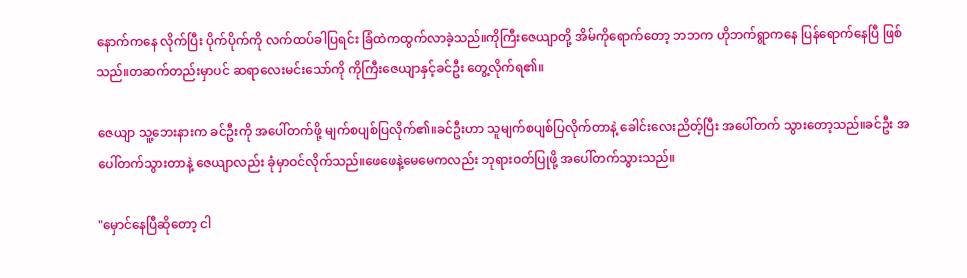နောက်ကနေ လိုက်ပြီး ပိုက်ပိုက်ကို လက်ထပ်ခါပြရင်း ခြံထဲကထွက်လာခဲ့သည်။ကိုကြီးဇေယျာတို့ အိမ်ကိုရောက်တော့ ဘဘက ဟိုဘက်ရွာကနေ ပြန်ရောက်နေပြီ ဖြစ်သည်။တဆက်တည်းမှာပင် ဆရာလေးမင်းသော်ကို ကိုကြီးဇေယျာနှင့်ခင်ဦး တွေ့လိုက်ရ၏။

ဇေယျာ သူ့ဘေးနားက ခင်ဦးကို အပေါ်တက်ဖို့ မျက်စပျစ်ပြလိုက်၏။ခင်ဦးဟာ သူမျက်စပျစ်ပြလိုက်တာနဲ့ ခေါင်းလေးညိတ့်ပြီး အပေါ်တက် သွားတော့သည်။ခင်ဦး အပေါ်တက်သွားတာနဲ့ ဇေယျာလည်း ခုံမှာဝင်လိုက်သည်။ဖေဖေနဲ့မေမေကလည်း ဘုရားဝတ်ပြုဖို့ အပေါ်တက်သွားသည်။

"မှောင်နေပြီဆိုတော့ ငါ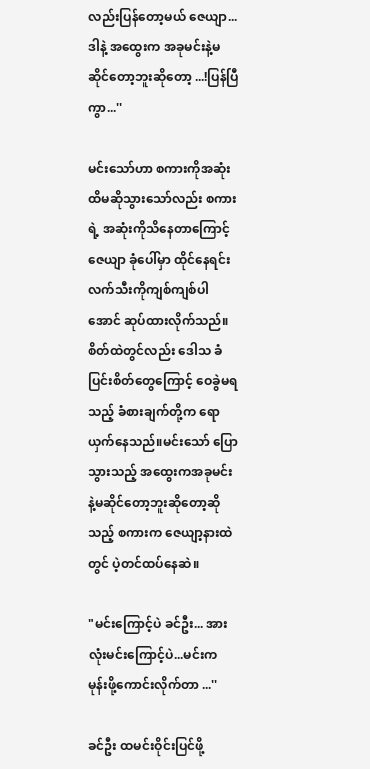လည်းပြန်တော့မယ် ဇေယျာ...ဒါနဲ့ အထွေးက အခုမင်းနဲ့မဆိုင်တော့ဘူးဆိုတော့ ...!ပြန်ပြီကွာ...''

မင်းသော်ဟာ စကားကိုအဆုံးထိမဆိုသွားသော်လည်း စကားရဲ့ အဆုံးကိုသိနေတာကြောင့် ဇေယျာ ခုံပေါ်မှာ ထိုင်နေရင်း လက်သီးကိုကျစ်ကျစ်ပါအောင် ဆုပ်ထားလိုက်သည်။စိတ်ထဲတွင်လည်း ဒေါသ ခံပြင်းစိတ်တွေကြောင့် ဝေခွဲမရသည့် ခံစားချက်တို့က ရောယှက်နေသည်။မင်းသော် ပြောသွားသည့် အထွေးကအခုမင်းနဲ့မဆိုင်တော့ဘူးဆိုတော့ဆိုသည့် စကားက ဇေယျာ့နားထဲတွင် ပဲ့တင်ထပ်နေဆဲ။

"မင်းကြောင့်ပဲ ခင်ဦး... အားလုံးမင်းကြောင့်ပဲ...မင်းက မုန်းဖို့ကောင်းလိုက်တာ ...''

ခင်ဦး ထမင်းဝိုင်းပြင်ဖို့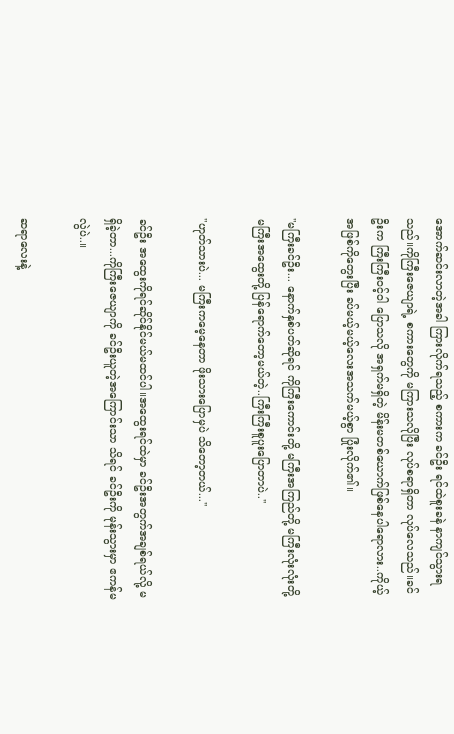အောက်ဆင်းလာတဲ့အခါ ကြားလိုက်ရသည့် စကားက ခင်ဦး ရင်ထဲစူးခနဲ နာကျင်သွားရသည်။ကိုကြီးဇေယျာရဲ့ စကားတွေကို မကြားသလိုပြီး လုပ်စရာရှိတာ လုပ်လေသည်။ခင်ဦးက ကြီးကြီးဝင့်ဝါ ပြောသလို အရှက်မရှိတဲ့ မိန်းမတစ်ယောက်ဖြစ်နေပါရောလား..ကိုယ့်အဖြစ်ကိုတွေးပြီး ခပ်မယ့်မယ့်လေးအသက်မယ့်စွာ ပြုံးလိုက်၏။

"မကြီးခင်ဦး... နောက်နှစ်ပတ်ဆိုရင် ကိုကြီးကောင်းတို့ မကြီးအကြည်တို့ မကြီးလုံးလုံးတို့ မကြီးအထွေးတို့ ပြန်ရောက်တော့မယ်တဲ့..ကြီးကြီးစူပူးပြောတာပဲ..''

"ဟုတ်သားပဲ... မကြီးကမေ့နေတာ ဖိုးသားပြောမှပဲ သိတော့တယ်...''

ခင်ဦး အထွေးကိုရင်ဆိုင်နိုင်မယ်မထင်ပါ။အထွေးရင်ထဲမှာ ခင်ဦးအတွက်အချစ်ရယ်လို့ မရှိခဲ့တာ...ကိုကြီးဇေယျာကို ခင်ဦးယူတဲ့အကြောင်းသာ သိရင် ခင်ဦးကို မုန်းသွားမှာ ဧကန်မလွဲပဲ..။

ဆရာလေးနဲ့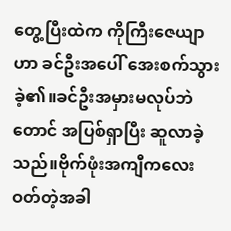တွေ့ပြီးထဲက ကိုကြီးဇေယျာဟာ ခင်ဦးအပေါ် အေးစက်သွားခဲ့၏။ခင်ဦးအမှားမလုပ်ဘဲတောင် အပြစ်ရှာပြီး ဆူလာခဲ့သည်။ဗိုက်ဖုံးအကျီကလေးဝတ်တဲ့အခါ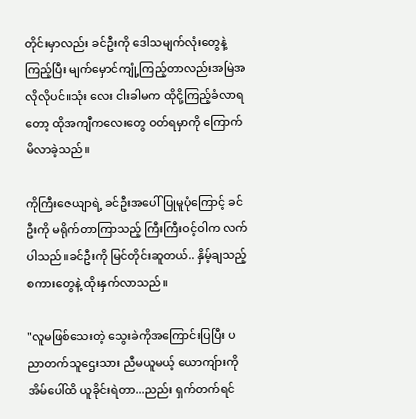တိုင်းမှာလည်း ခင်ဦးကို ဒေါသမျက်လုံးတွေနဲ့ ကြည့်ပြီး မျက်မှောင်ကျုံ့ကြည့်တာလည်းအမြဲအလိုလိုပင်။သုံး လေး ငါးခါမက ထိုငို့ကြည့်ခံလာရတော့ ထိုအကျီကလေးတွေ ဝတ်ရမှာကို ကြောက်မိလာခဲ့သည်။

ကိုကြီးဇေယျာရဲ့ ခင်ဦးအပေါ်ပြုမူပုံကြောင့် ခင်ဦးကို မရိုက်တာကြာသည့် ကြီးကြီးဝင့်ဝါက လက်ပါသည်။ခင်ဦးကို မြင်တိုင်းဆူတယ်.. နှိမ့်ချသည့် စကားတွေနဲ့ ထိုးနှက်လာသည်။

"လူမဖြစ်သေးတဲ့ သွေးခဲကိုအကြောင်းပြပြီး ပညာတက်သူဌေးသား ညီမယူမယ့် ယောကျ်ားကို အိမ်ပေါ်ထိ ယူခိုင်းရဲတာ...ညည်း ရှက်တက်ရင်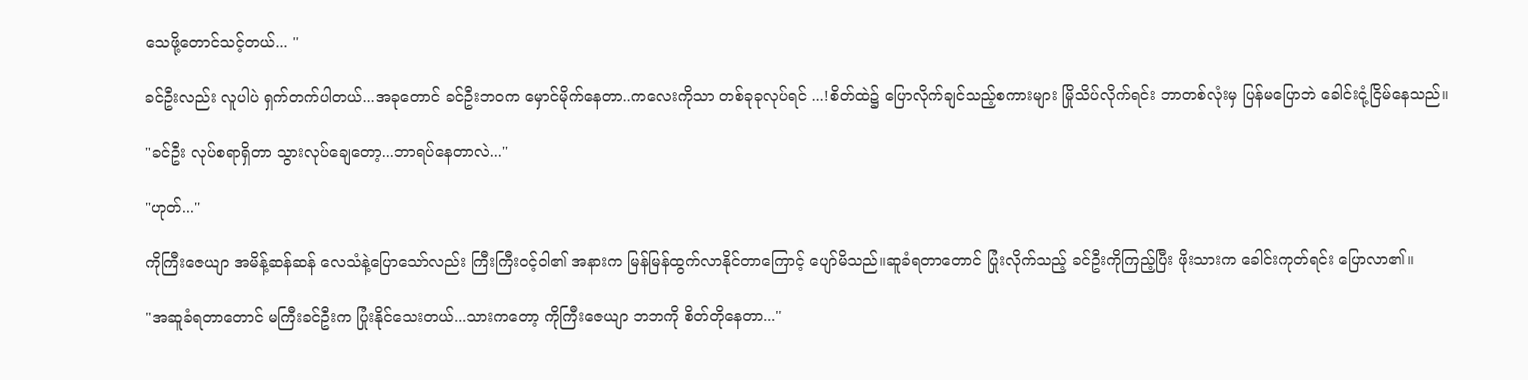သေဖို့တောင်သင့်တယ်... ''

ခင်ဦးလည်း လူပါပဲ ရှက်တက်ပါတယ်...အခုတောင် ခင်ဦးဘဝက မှောင်မိုက်နေတာ..ကလေးကိုသာ တစ်ခုခုလုပ်ရင် ...!စိတ်ထဲ၌ ပြောလိုက်ချင်သည့်စကားများ မြိုသိပ်လိုက်ရင်း ဘာတစ်လုံးမှ ပြန်မပြောဘဲ ခေါင်းငုံ့ငြိမ်နေသည်။

"ခင်ဦး လုပ်စရာရှိတာ သွားလုပ်ချေတော့...ဘာရပ်နေတာလဲ...''

"ဟုတ်...''

ကိုကြီးဇေယျာ အမိန့်ဆန်ဆန် လေသံနဲ့ပြောသော်လည်း ကြီးကြီးဝင့်ဝါ၏ အနားက မြန်မြန်ထွက်လာနိုင်တာကြောင့် ပျော်မိသည်။ဆူခံရတာတောင် ပြုံးလိုက်သည့် ခင်ဦးကိုကြည့်ပြီး ဖိုးသားက ခေါင်းကုတ်ရင်း ပြောလာ၏။

"အဆူခံရတာတောင် မကြီးခင်ဦးက ပြုံးနိုင်သေးတယ်...သားကတော့ ကိုကြီးဇေယျာ ဘဘကို စိတ်တိုနေတာ...''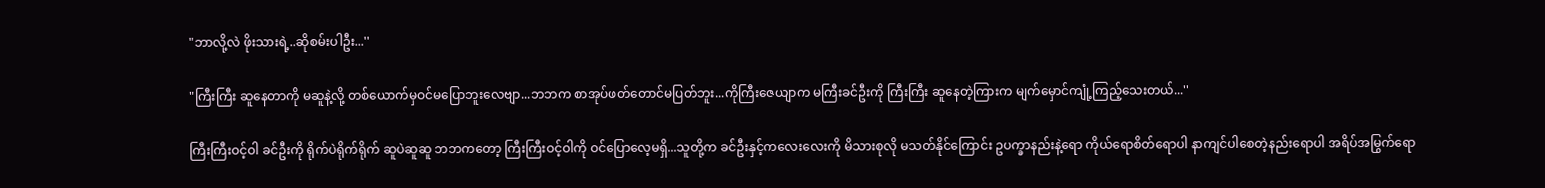"ဘာလို့လဲ ဖိုးသားရဲ့..ဆိုစမ်းပါဦး...''

"ကြီးကြီး ဆူနေတာကို မဆူနဲ့လို့ တစ်ယောက်မှဝင်မပြောဘူးလေဗျာ...ဘဘက စာအုပ်ဖတ်တောင်မပြတ်ဘူး...ကိုကြီးဇေယျာက မကြီးခင်ဦးကို ကြီးကြီး ဆူနေတဲ့ကြားက မျက်မှောင်ကျုံ့ကြည့်သေးတယ်...''

ကြီးကြီးဝင့်ဝါ ခင်ဦးကို ရိုက်ပဲရိုက်ရိုက် ဆူပဲဆူဆူ ဘဘကတော့ ကြီးကြီးဝင့်ဝါကို ဝင်ပြောလေ့မရှိ...သူတို့က ခင်ဦးနှင့်ကလေးလေးကို မိသားစုလို မသတ်နိုင်ကြောင်း ဥပက္ခာနည်းနဲ့ရော ကိုယ်ရောစိတ်ရောပါ နာကျင်ပါစေတဲ့နည်းရောပါ အရိပ်အမြွက်ရော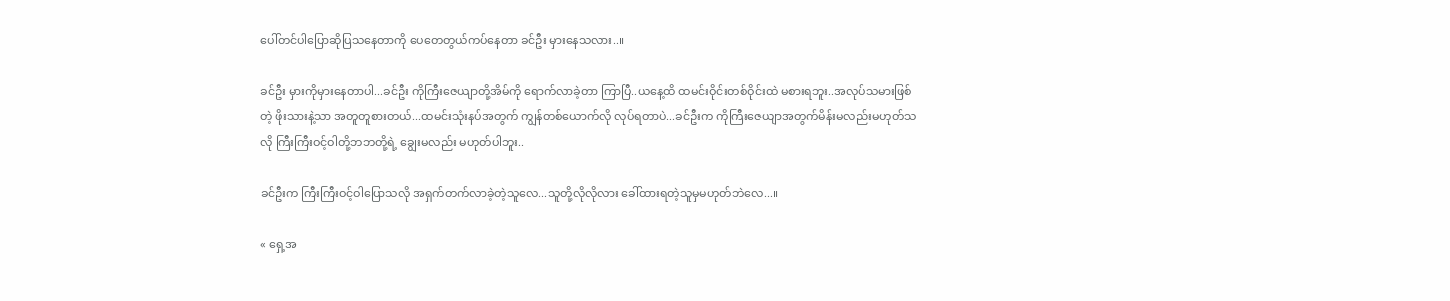ပေါ်တင်ပါပြောဆိုပြသနေတာကို ပေတေတွယ်ကပ်နေတာ ခင်ဦး မှားနေသလား..။

ခင်ဦး မှားကိုမှားနေတာပါ...ခင်ဦး ကိုကြီးဇေယျာတို့အိမ်ကို ရောက်လာခဲ့တာ ကြာပြီ..ယနေ့ထိ ထမင်းဝိုင်းတစ်ဝိုင်းထဲ မစားရဘူး..အလုပ်သမားဖြစ်တဲ့ ဖိုးသားနဲ့သာ အတူတူစားတယ်...ထမင်းသုံးနပ်အတွက် ကျွန်တစ်ယောက်လို လုပ်ရတာပဲ...ခင်ဦးက ကိုကြီးဇေယျာအတွက်မိန်းမလည်းမဟုတ်သလို ကြီးကြီးဝင့်ဝါတို့ဘဘတို့ရဲ့ ချွေးမလည်း မဟုတ်ပါဘူး..

ခင်ဦးက ကြီးကြီးဝင့်ဝါပြောသလို အရှက်တက်လာခဲ့တဲ့သူလေ...သူတို့လိုလိုလား ခေါ်ထားရတဲ့သူမှမဟုတ်ဘဲလေ...။

« ရှေ့အ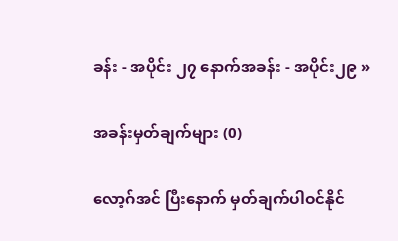ခန်း - အပိုင်း ၂၇ နောက်အခန်း - အပိုင်း၂၉ »

အခန်းမှတ်ချက်များ (0)

လော့ဂ်အင် ပြီးနောက် မှတ်ချက်ပါဝင်နိုင်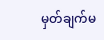မှတ်ချက်မ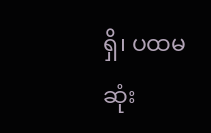ရှိ၊ ပထမဆုံး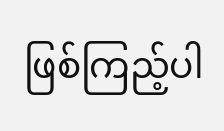ဖြစ်ကြည့်ပါ